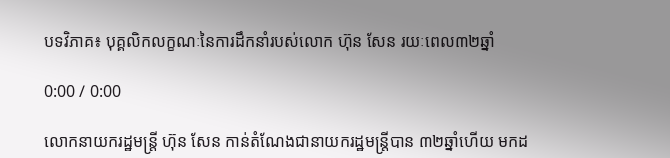បទវិភាគ៖ បុគ្គលិកលក្ខណៈនៃការដឹកនាំរបស់លោក ហ៊ុន សែន រយៈពេល៣២ឆ្នាំ

0:00 / 0:00

លោកនាយករដ្ឋមន្ត្រី ហ៊ុន សែន កាន់តំណែងជានាយករដ្ឋមន្ត្រីបាន ៣២ឆ្នាំហើយ មកដ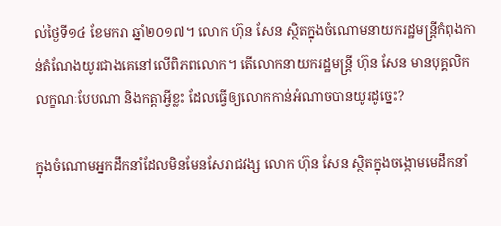ល់ថ្ងៃទី១៤ ខែមករា ឆ្នាំ២០១៧។ លោក ហ៊ុន សែន ស្ថិតក្នុងចំណោមនាយករដ្ឋមន្ត្រីកំពុងកាន់តំណែងយូរជាងគេនៅលើពិភពលោក។ តើលោកនាយករដ្ឋមន្ត្រី ហ៊ុន សែន មានបុគ្គលិកលក្ខណៈបែបណា និងកត្តាអ្វីខ្លះ ដែលធ្វើឲ្យលោកកាន់អំណាចបានយូរដូច្នេះ?

ក្នុងចំណោមអ្នកដឹកនាំដែលមិនមែនសែរាជវង្ស លោក ហ៊ុន សែន ស្ថិតក្នុងចង្កោមមេដឹកនាំ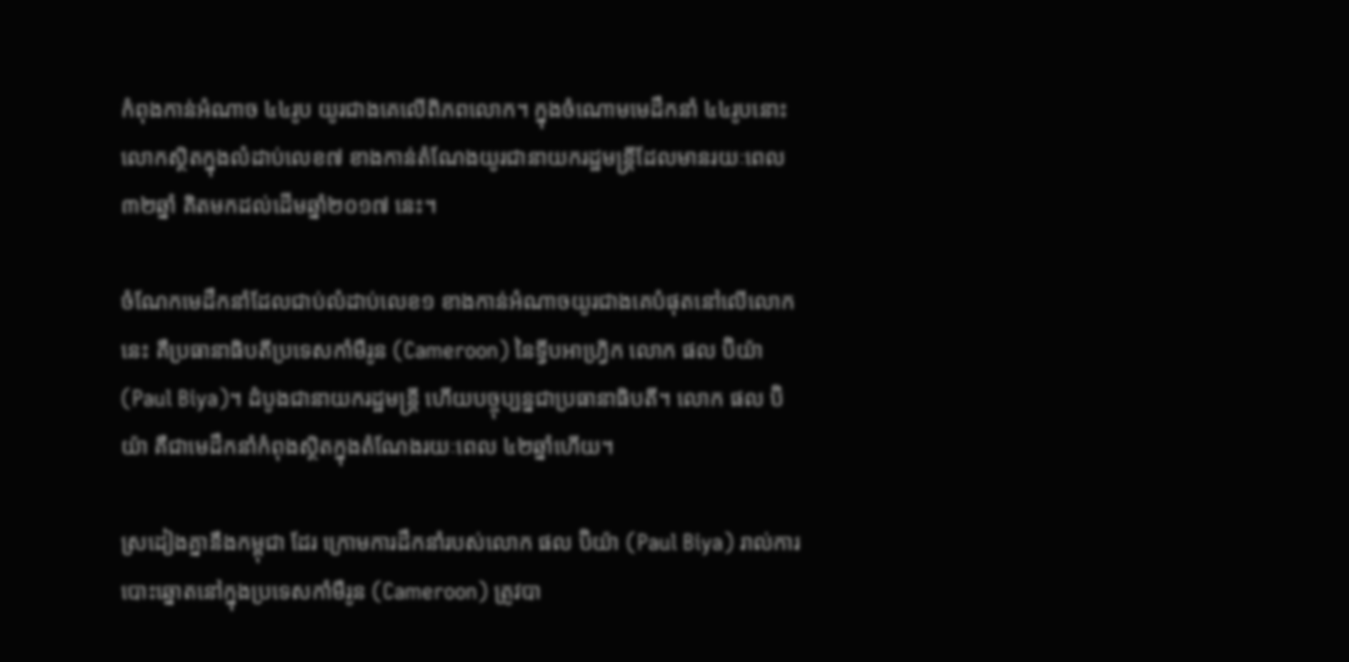កំពុងកាន់អំណាច ៤៤រូប យូរជាងគេលើពិភពលោក។ ក្នុងចំណោមមេដឹកនាំ ៤៤រូបនោះ លោកស្ថិតក្នុងលំដាប់លេខ៧ ខាងកាន់តំណែងយូរជានាយករដ្ឋមន្ត្រីដែលមានរយៈពេល ៣២ឆ្នាំ គិតមកដល់ដើមឆ្នាំ២០១៧ នេះ។

ចំណែកមេដឹកនាំដែលជាប់លំដាប់លេខ១ ខាងកាន់អំណាចយូរជាងគេបំផុតនៅលើលោកនេះ គឺប្រធានាធិបតីប្រទេសកាំមឺរូន (Cameroon) នៃទ្វីបអាហ្វ្រិក លោក ផល ប៊ិយ៉ា (Paul Biya)។ ដំបូងជានាយករដ្ឋមន្ត្រី ហើយបច្ចុប្បន្នជាប្រធានាធិបតី។ លោក ផល ប៊ិយ៉ា គឺជាមេដឹកនាំកំពុងស្ថិតក្នុងតំណែងរយៈពេល ៤២ឆ្នាំហើយ។

ស្រដៀងគ្នានឹងកម្ពុជា ដែរ ក្រោមការដឹកនាំរបស់លោក ផល ប៊ិយ៉ា (Paul Biya) រាល់ការបោះឆ្នោតនៅក្នុងប្រទេសកាំមឺរូន (Cameroon) ត្រូវបា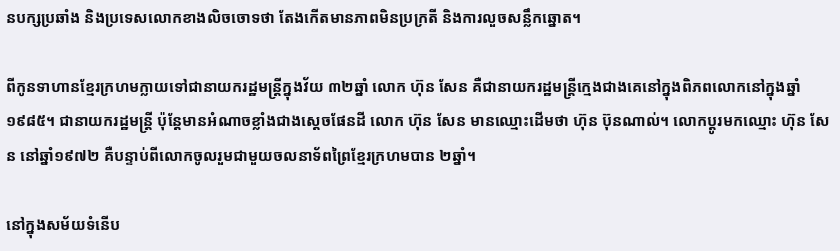នបក្សប្រឆាំង និងប្រទេសលោកខាងលិចចោទថា តែងកើតមានភាពមិនប្រក្រតី និងការលួចសន្លឹកឆ្នោត។

ពីកូនទាហានខ្មែរក្រហមក្លាយទៅជានាយករដ្ឋមន្ត្រីក្នុងវ័យ ៣២ឆ្នាំ លោក ហ៊ុន សែន គឺជានាយករដ្ឋមន្ត្រីក្មេងជាងគេនៅក្នុងពិភពលោកនៅក្នុងឆ្នាំ១៩៨៥។ ជានាយករដ្ឋមន្ត្រី ប៉ុន្តែមានអំណាចខ្លាំងជាងស្ដេចផែនដី លោក ហ៊ុន សែន មានឈ្មោះដើមថា ហ៊ុន ប៊ុនណាល់។ លោកប្ដូរមកឈ្មោះ ហ៊ុន សែន នៅឆ្នាំ១៩៧២ គឺបន្ទាប់ពីលោកចូលរួមជាមួយចលនាទ័ពព្រៃខ្មែរក្រហមបាន ២ឆ្នាំ។

នៅក្នុងសម័យទំនើប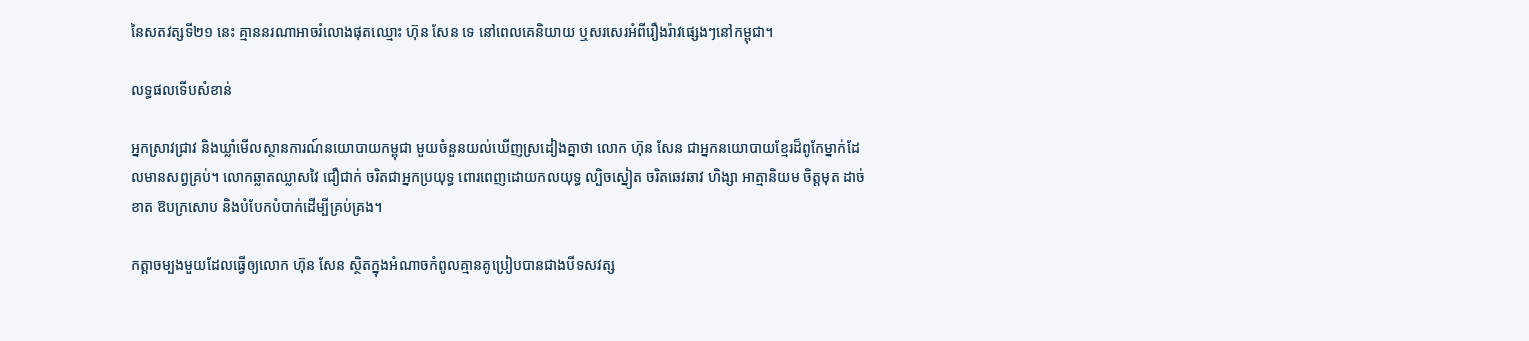នៃសតវត្សទី២១ នេះ គ្មាននរណាអាចរំលោងផុតឈ្មោះ ហ៊ុន សែន ទេ នៅពេលគេនិយាយ ឬសរសេរអំពីរឿងរ៉ាវផ្សេងៗនៅកម្ពុជា។

លទ្ធផលទើបសំខាន់

អ្នកស្រាវជ្រាវ និងឃ្លាំមើលស្ថានការណ៍នយោបាយកម្ពុជា មួយចំនួនយល់ឃើញស្រដៀងគ្នាថា លោក ហ៊ុន សែន ជាអ្នកនយោបាយខ្មែរដ៏ពូកែម្នាក់ដែលមានសព្វគ្រប់។ លោកឆ្លាតឈ្លាសវៃ ជឿជាក់ ចរិតជាអ្នកប្រយុទ្ធ ពោរពេញដោយកលយុទ្ធ ល្បិចស្នៀត ចរិតឆេវឆាវ ហិង្សា អាត្មានិយម ចិត្តមុត ដាច់ខាត ឱបក្រសោប និងបំបែកបំបាក់ដើម្បីគ្រប់គ្រង។

កត្តាចម្បងមួយដែលធ្វើឲ្យលោក ហ៊ុន សែន ស្ថិតក្នុងអំណាចកំពូលគ្មានគូប្រៀបបានជាងបីទសវត្ស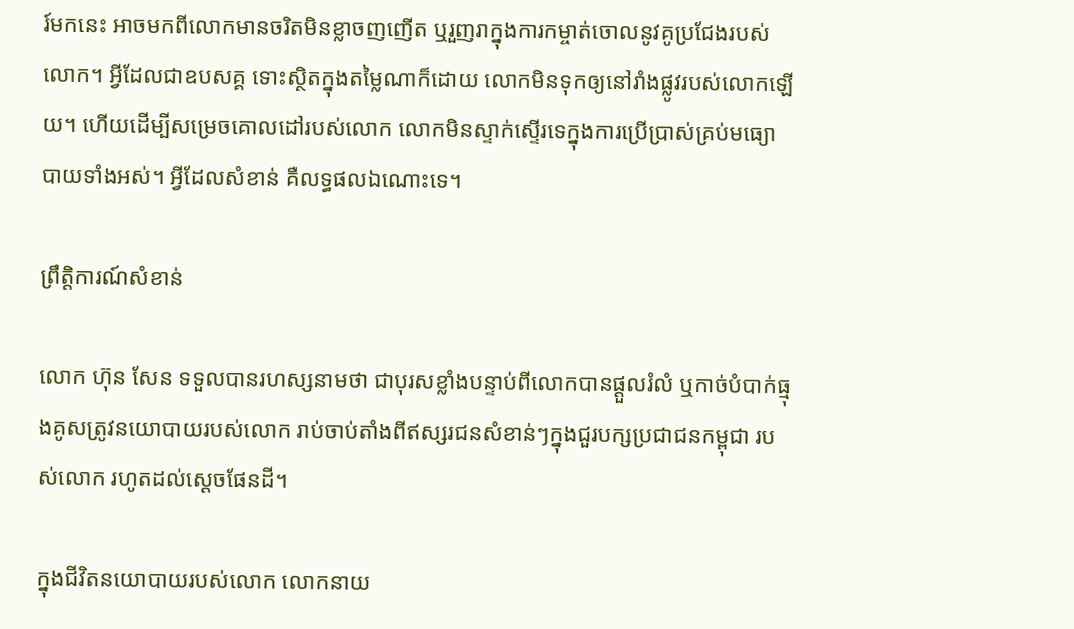រ៍មកនេះ អាចមកពីលោកមានចរិតមិនខ្លាចញញើត ឬរួញរាក្នុងការកម្ចាត់ចោលនូវគូប្រជែងរបស់លោក។ អ្វីដែលជាឧបសគ្គ ទោះស្ថិតក្នុងតម្លៃណាក៏ដោយ លោកមិនទុកឲ្យនៅរាំងផ្លូវរបស់លោកឡើយ។ ហើយដើម្បីសម្រេចគោលដៅរបស់លោក លោកមិនស្ទាក់ស្ទើរទេក្នុងការប្រើប្រាស់គ្រប់មធ្យោបាយទាំងអស់។ អ្វីដែលសំខាន់ គឺលទ្ធផលឯណោះទេ។

ព្រឹត្តិការណ៍សំខាន់

លោក ហ៊ុន សែន ទទួលបានរហស្សនាមថា ជាបុរសខ្លាំងបន្ទាប់ពីលោកបានផ្ដួលរំលំ ឬកាច់បំបាក់ធ្មុងគូសត្រូវនយោបាយរបស់លោក រាប់ចាប់តាំងពីឥស្សរជនសំខាន់ៗក្នុងជួរបក្សប្រជាជនកម្ពុជា របស់លោក រហូតដល់ស្ដេចផែនដី។

ក្នុងជីវិតនយោបាយរបស់លោក លោកនាយ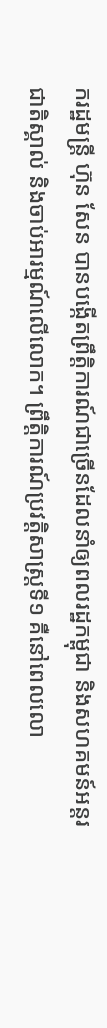ករដ្ឋមន្ត្រី ហ៊ុន សែន បានបង្កើតព្រឹត្តិការណ៍ជាច្រើនដែលនាំឲ្យពលរដ្ឋកម្ពុជា និងសហគមន៍អន្តរជាតិស្គាល់ និងចាប់អារម្មណ៍លើលោក។ ព្រឹត្តិការណ៍ប្រវត្តិសាស្ត្រទី១ គឺនៅពេលលោ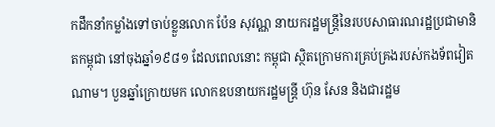កដឹកនាំកម្លាំងទៅចាប់ខ្លួនលោក ប៉ែន សុវណ្ណ នាយករដ្ឋមន្ត្រីនៃរបបសាធារណរដ្ឋប្រជាមានិតកម្ពុជា នៅចុងឆ្នាំ១៩៨១ ដែលពេលនោះ កម្ពុជា ស្ថិតក្រោមការគ្រប់គ្រងរបស់កងទ័ពវៀតណាម។ បួនឆ្នាំក្រោយមក លោកឧបនាយករដ្ឋមន្ត្រី ហ៊ុន សែន និងជារដ្ឋម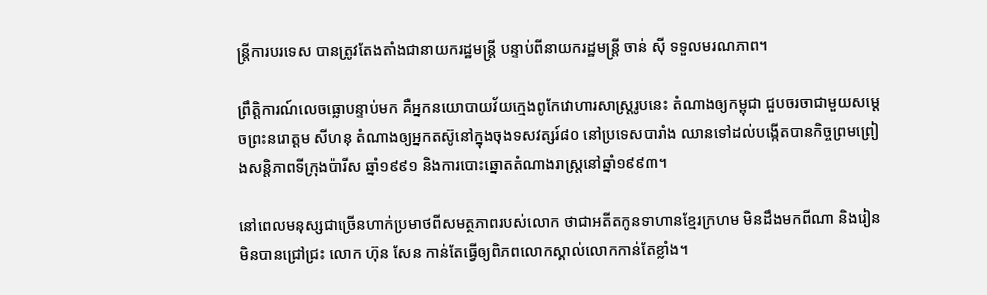ន្ត្រីការបរទេស បានត្រូវតែងតាំងជានាយករដ្ឋមន្ត្រី បន្ទាប់ពីនាយករដ្ឋមន្ត្រី ចាន់ ស៊ី ទទួលមរណភាព។

ព្រឹត្តិការណ៍លេចធ្លោបន្ទាប់មក គឺអ្នកនយោបាយវ័យក្មេងពូកែវោហារសាស្ត្ររូបនេះ តំណាងឲ្យកម្ពុជា ជួបចរចាជាមួយសម្ដេចព្រះនរោត្តម សីហនុ តំណាងឲ្យអ្នកតស៊ូនៅក្នុងចុងទសវត្សរ៍៨០ នៅប្រទេសបារាំង ឈានទៅដល់បង្កើតបានកិច្ចព្រមព្រៀងសន្តិភាពទីក្រុងប៉ារីស ឆ្នាំ១៩៩១ និងការបោះឆ្នោតតំណាងរាស្ត្រនៅឆ្នាំ១៩៩៣។

នៅពេលមនុស្សជាច្រើនហាក់ប្រមាថពីសមត្ថភាពរបស់លោក ថាជាអតីតកូនទាហានខ្មែរក្រហម មិនដឹងមកពីណា និងរៀនមិនបានជ្រៅជ្រះ លោក ហ៊ុន សែន កាន់តែធ្វើឲ្យពិភពលោកស្គាល់លោកកាន់តែខ្លាំង។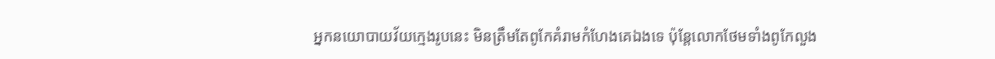អ្នកនយោបាយវ័យក្មេងរូបនេះ មិនត្រឹមតែពូកែគំរាមកំហែងគេឯងទេ ប៉ុន្តែលោកថែមទាំងពូកែលួង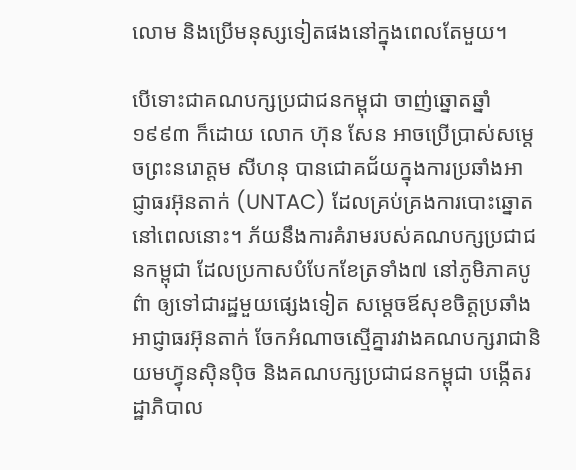លោម និងប្រើមនុស្សទៀតផងនៅក្នុងពេលតែមួយ។

បើទោះជាគណបក្សប្រជាជនកម្ពុជា ចាញ់ឆ្នោតឆ្នាំ១៩៩៣ ក៏ដោយ លោក ហ៊ុន សែន អាចប្រើប្រាស់សម្ដេចព្រះនរោត្តម សីហនុ បានជោគជ័យក្នុងការប្រឆាំងអាជ្ញាធរអ៊ុនតាក់ (UNTAC) ដែលគ្រប់គ្រងការបោះឆ្នោតនៅពេលនោះ។ ភ័យនឹងការគំរាមរបស់គណបក្សប្រជាជនកម្ពុជា ដែលប្រកាសបំបែកខែត្រទាំង៧ នៅភូមិភាគបូព៌ា ឲ្យទៅជារដ្ឋមួយផ្សេងទៀត សម្ដេចឪសុខចិត្តប្រឆាំងអាជ្ញាធរអ៊ុនតាក់ ចែកអំណាចស្មើគ្នារវាងគណបក្សរាជានិយមហ៊្វុនស៊ិនប៉ិច និងគណបក្សប្រជាជនកម្ពុជា បង្កើតរដ្ឋាភិបាល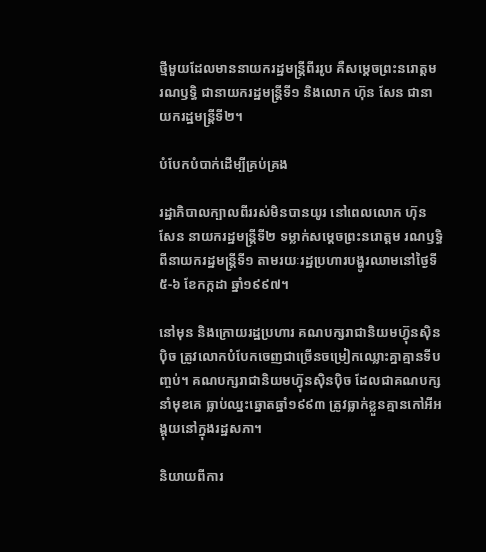ថ្មីមួយដែលមាននាយករដ្ឋមន្ត្រីពីររូប គឺសម្ដេចព្រះនរោត្តម រណឫទ្ធិ ជានាយករដ្ឋមន្ត្រីទី១ និងលោក ហ៊ុន សែន ជានាយករដ្ឋមន្ត្រីទី២។

បំបែកបំបាក់ដើម្បីគ្រប់គ្រង

រដ្ឋាភិបាលក្បាលពីររស់មិនបានយូរ នៅពេលលោក ហ៊ុន សែន នាយករដ្ឋមន្ត្រីទី២ ទម្លាក់សម្ដេចព្រះនរោត្តម រណឫទ្ធិ ពីនាយករដ្ឋមន្ត្រីទី១ តាមរយៈរដ្ឋប្រហារបង្ហូរឈាមនៅថ្ងៃទី៥-៦ ខែកក្កដា ឆ្នាំ១៩៩៧។

នៅមុន និងក្រោយរដ្ឋប្រហារ គណបក្សរាជានិយមហ៊្វុនស៊ិនប៉ិច ត្រូវលោកបំបែកចេញជាច្រើនចម្រៀកឈ្លោះគ្នាគ្មានទីបញ្ចប់។ គណបក្សរាជានិយមហ៊្វុនស៊ិនប៉ិច ដែលជាគណបក្សនាំមុខគេ ធ្លាប់ឈ្នះឆ្នោតឆ្នាំ១៩៩៣ ត្រូវធ្លាក់ខ្លួនគ្មានកៅអីអង្គុយនៅក្នុងរដ្ឋសភា។

និយាយពីការ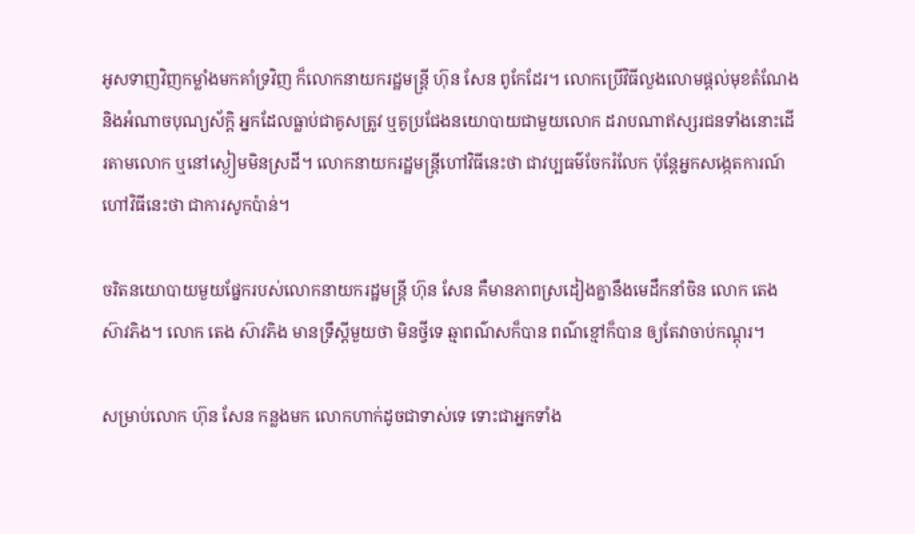អូសទាញវិញកម្លាំងមកគាំទ្រវិញ ក៏លោកនាយករដ្ឋមន្ត្រី ហ៊ុន សែន ពូកែដែរ។ លោកប្រើវិធីលួងលោមផ្តល់មុខតំណែង និងអំណាចបុណ្យស័ក្តិ អ្នកដែលធ្លាប់ជាគូសត្រូវ ឬគូប្រជែងនយោបាយជាមួយលោក ដរាបណាឥស្សរជនទាំងនោះដើរតាមលោក ឬនៅស្ងៀមមិនស្រដី។ លោកនាយករដ្ឋមន្ត្រីហៅវិធីនេះថា ជាវប្បធម៌ចែករំលែក ប៉ុន្តែអ្នកសង្កេតការណ៍ហៅវិធីនេះថា ជាការសូកប៉ាន់។

ចរិតនយោបាយមួយផ្នែករបស់លោកនាយករដ្ឋមន្ត្រី ហ៊ុន សែន គឺមានភាពស្រដៀងគ្នានឹងមេដឹកនាំចិន លោក តេង ស៊ាវភិង។ លោក តេង ស៊ាវភិង មានទ្រឹស្ដីមួយថា មិនថ្វីទេ ឆ្មាពណ៌សក៏បាន ពណ៌ខ្មៅក៏បាន ឲ្យតែវាចាប់កណ្ដុរ។

សម្រាប់លោក ហ៊ុន សែន កន្លងមក លោកហាក់ដូចជាទាស់ទេ ទោះជាអ្នកទាំង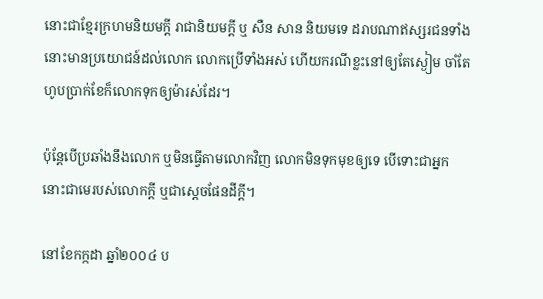នោះជាខ្មែរក្រហមនិយមក្តី រាជានិយមក្តី ឬ សឺន សាន និយមទេ ដរាបណាឥស្សរជនទាំងនោះមានប្រយោជន៍ដល់លោក លោកប្រើទាំងអស់ ហើយករណីខ្លះនៅឲ្យតែស្ងៀម ចាំតែហូបប្រាក់ខែក៏លោកទុកឲ្យម៉ារស់ដែរ។

ប៉ុន្តែបើប្រឆាំងនឹងលោក ឬមិនធ្វើតាមលោកវិញ លោកមិនទុកមុខឲ្យទេ បើទោះជាអ្នកនោះជាមេរបស់លោកក្តី ឬជាស្ដេចផែនដីក្តី។

នៅខែកក្កដា ឆ្នាំ២០០៤ ប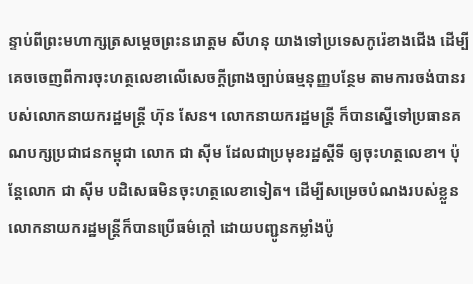ន្ទាប់ពីព្រះមហាក្សត្រសម្ដេចព្រះនរោត្តម សីហនុ យាងទៅប្រទេសកូរ៉េខាងជើង ដើម្បីគេចចេញពីការចុះហត្ថលេខាលើសេចក្តីព្រាងច្បាប់ធម្មនុញ្ញបន្ថែម តាមការចង់បានរបស់លោកនាយករដ្ឋមន្ត្រី ហ៊ុន សែន។ លោកនាយករដ្ឋមន្ត្រី ក៏បានស្នើទៅប្រធានគណបក្សប្រជាជនកម្ពុជា លោក ជា ស៊ីម ដែលជាប្រមុខរដ្ឋស្តីទី ឲ្យចុះហត្ថលេខា។ ប៉ុន្តែលោក ជា ស៊ីម បដិសេធមិនចុះហត្ថលេខាទៀត។ ដើម្បីសម្រេចបំណងរបស់ខ្លួន លោកនាយករដ្ឋមន្ត្រីក៏បានប្រើធម៌ក្តៅ ដោយបញ្ជូនកម្លាំងប៉ូ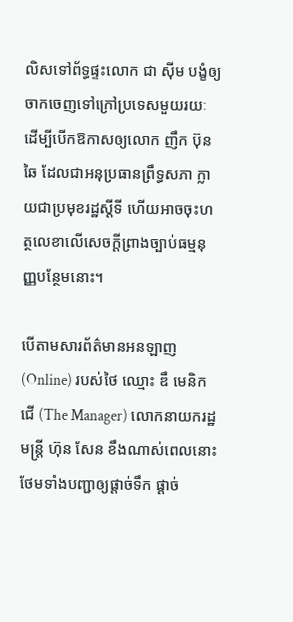លិសទៅព័ទ្ធផ្ទះលោក ជា ស៊ីម បង្ខំឲ្យចាកចេញទៅក្រៅប្រទេសមួយរយៈ ដើម្បីបើកឱកាសឲ្យលោក ញឹក ប៊ុនឆៃ ដែលជាអនុប្រធានព្រឹទ្ធសភា ក្លាយជាប្រមុខរដ្ឋស្តីទី ហើយអាចចុះហត្ថលេខាលើសេចក្តីព្រាងច្បាប់ធម្មនុញ្ញបន្ថែមនោះ។

បើតាមសារព័ត៌មានអនឡាញ (Online) របស់ថៃ ឈ្មោះ ឌឹ មេនិកជើ (The Manager) លោកនាយករដ្ឋមន្ត្រី ហ៊ុន សែន ខឹងណាស់ពេលនោះ ថែមទាំងបញ្ជាឲ្យផ្តាច់ទឹក ផ្តាច់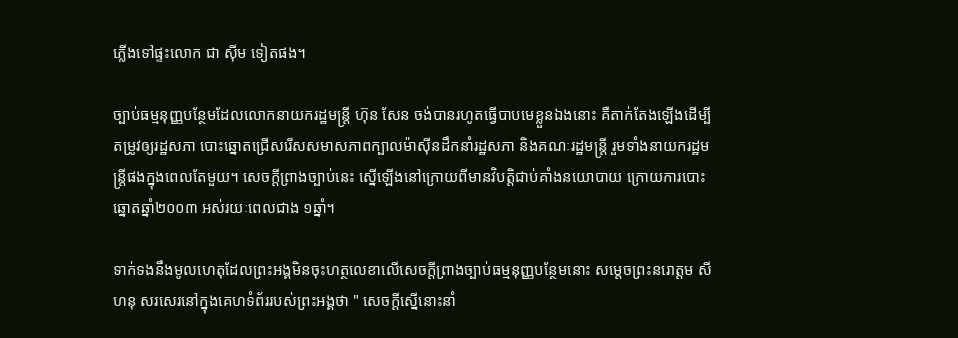ភ្លើងទៅផ្ទះលោក ជា ស៊ីម ទៀតផង។

ច្បាប់ធម្មនុញ្ញបន្ថែមដែលលោកនាយករដ្ឋមន្ត្រី ហ៊ុន សែន ចង់បានរហូតធ្វើបាបមេខ្លួនឯងនោះ គឺតាក់តែងឡើងដើម្បីតម្រូវឲ្យរដ្ឋសភា បោះឆ្នោតជ្រើសរើសសមាសភាពក្បាលម៉ាស៊ីនដឹកនាំរដ្ឋសភា និងគណៈរដ្ឋមន្ត្រី រួមទាំងនាយករដ្ឋមន្ត្រីផងក្នុងពេលតែមួយ។ សេចក្តីព្រាងច្បាប់នេះ ស្នើឡើងនៅក្រោយពីមានវិបត្តិជាប់គាំងនយោបាយ ក្រោយការបោះឆ្នោតឆ្នាំ២០០៣ អស់រយៈពេលជាង ១ឆ្នាំ។

ទាក់ទងនឹងមូលហេតុដែលព្រះអង្គមិនចុះហត្ថលេខាលើសេចក្តីព្រាងច្បាប់ធម្មនុញ្ញបន្ថែមនោះ សម្ដេចព្រះនរោត្តម សីហនុ សរសេរនៅក្នុងគេហទំព័ររបស់ព្រះអង្គថា " សេចក្តីស្នើនោះនាំ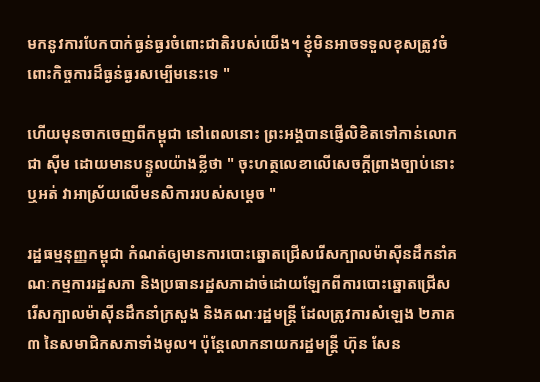មកនូវការបែកបាក់ធ្ងន់ធ្ងរចំពោះជាតិរបស់យើង។ ខ្ញុំមិនអាចទទួលខុសត្រូវចំពោះកិច្ចការដ៏ធ្ងន់ធ្ងរសម្បើមនេះទេ "

ហើយមុនចាកចេញពីកម្ពុជា នៅពេលនោះ ព្រះអង្គបានផ្ញើលិខិតទៅកាន់លោក ជា ស៊ីម ដោយមានបន្ទូលយ៉ាងខ្លីថា " ចុះហត្ថលេខាលើសេចក្តីព្រាងច្បាប់នោះ ឬអត់ វាអាស្រ័យលើមនសិការរបស់សម្ដេច "

រដ្ឋធម្មនុញ្ញកម្ពុជា កំណត់ឲ្យមានការបោះឆ្នោតជ្រើសរើសក្បាលម៉ាស៊ីនដឹកនាំគណៈកម្មការរដ្ឋសភា និងប្រធានរដ្ឋសភាដាច់ដោយឡែកពីការបោះឆ្នោតជ្រើសរើសក្បាលម៉ាស៊ីនដឹកនាំក្រសួង និងគណៈរដ្ឋមន្ត្រី ដែលត្រូវការសំឡេង ២ភាគ៣ នៃសមាជិកសភាទាំងមូល។ ប៉ុន្តែលោកនាយករដ្ឋមន្ត្រី ហ៊ុន សែន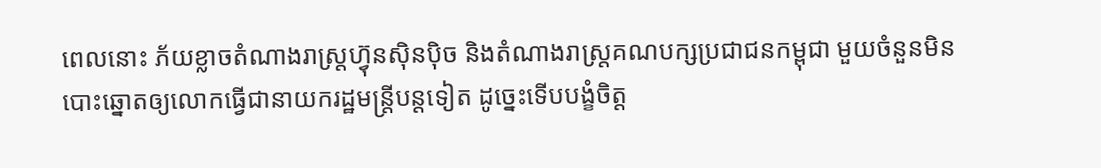ពេលនោះ ភ័យខ្លាចតំណាងរាស្ត្រហ៊្វុនស៊ិនប៉ិច និងតំណាងរាស្ត្រគណបក្សប្រជាជនកម្ពុជា មួយចំនួនមិនបោះឆ្នោតឲ្យលោកធ្វើជានាយករដ្ឋមន្ត្រីបន្តទៀត ដូច្នេះទើបបង្ខំចិត្ត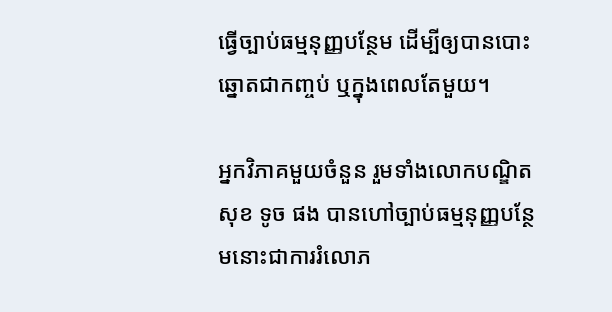ធ្វើច្បាប់ធម្មនុញ្ញបន្ថែម ដើម្បីឲ្យបានបោះឆ្នោតជាកញ្ចប់ ឬក្នុងពេលតែមួយ។

អ្នកវិភាគមួយចំនួន រួមទាំងលោកបណ្ឌិត សុខ ទូច ផង បានហៅច្បាប់ធម្មនុញ្ញបន្ថែមនោះជាការរំលោភ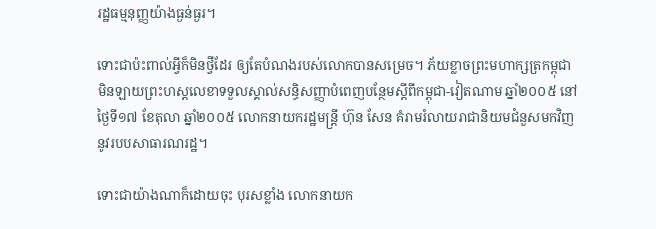រដ្ឋធម្មនុញ្ញយ៉ាងធ្ងន់ធ្ងរ។

ទោះជាប៉ះពាល់អ្វីក៏មិនថ្វីដែរ ឲ្យតែបំណងរបស់លោកបានសម្រេច។ ភ័យខ្លាចព្រះមហាក្សត្រកម្ពុជា មិនឡាយព្រះហស្ដលេខាទទួលស្គាល់សន្ធិសញ្ញាបំពេញបន្ថែមស្ដីពីកម្ពុជា-វៀតណាម ឆ្នាំ២០០៥ នៅថ្ងៃទី១៧ ខែតុលា ឆ្នាំ២០០៥ លោកនាយករដ្ឋមន្ត្រី ហ៊ុន សែន គំរាមរំលាយរាជានិយមជំនួសមកវិញនូវរបបសាធារណរដ្ឋ។

ទោះជាយ៉ាងណាក៏ដោយចុះ បុរសខ្លាំង លោកនាយក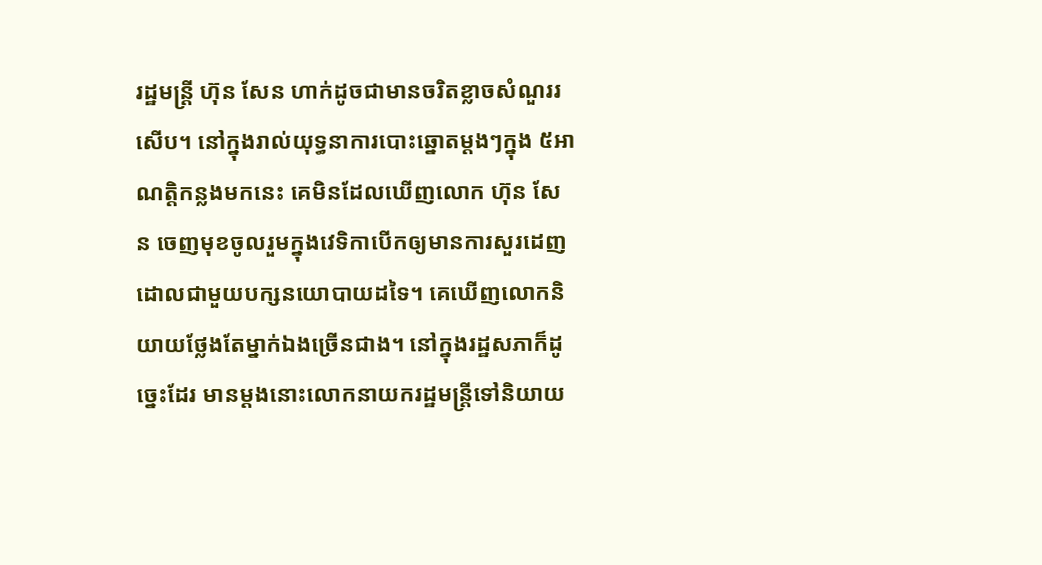រដ្ឋមន្ត្រី ហ៊ុន សែន ហាក់ដូចជាមានចរិតខ្លាចសំណួររសើប។ នៅក្នុងរាល់យុទ្ធនាការបោះឆ្នោតម្តងៗក្នុង ៥អាណត្តិកន្លងមកនេះ គេមិនដែលឃើញលោក ហ៊ុន សែន ចេញមុខចូលរួមក្នុងវេទិកាបើកឲ្យមានការសួរដេញដោលជាមួយបក្សនយោបាយដទៃ។ គេឃើញលោកនិយាយថ្លែងតែម្នាក់ឯងច្រើនជាង។ នៅក្នុងរដ្ឋសភាក៏ដូច្នេះដែរ មានម្តងនោះលោកនាយករដ្ឋមន្ត្រីទៅនិយាយ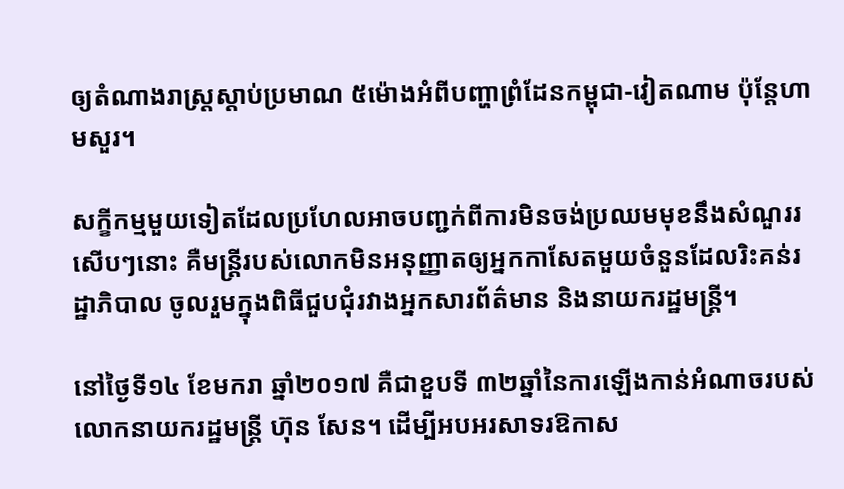ឲ្យតំណាងរាស្ត្រស្តាប់ប្រមាណ ៥ម៉ោងអំពីបញ្ហាព្រំដែនកម្ពុជា-វៀតណាម ប៉ុន្តែហាមសួរ។

សក្ខីកម្មមួយទៀតដែលប្រហែលអាចបញ្ជក់ពីការមិនចង់ប្រឈមមុខនឹងសំណួររសើបៗនោះ គឺមន្ត្រីរបស់លោកមិនអនុញ្ញាតឲ្យអ្នកកាសែតមួយចំនួនដែលរិះគន់រដ្ឋាភិបាល ចូលរួមក្នុងពិធីជួបជុំរវាងអ្នកសារព័ត៌មាន និងនាយករដ្ឋមន្ត្រី។

នៅថ្ងៃទី១៤ ខែមករា ឆ្នាំ២០១៧ គឺជាខួបទី ៣២ឆ្នាំនៃការឡើងកាន់អំណាចរបស់លោកនាយករដ្ឋមន្ត្រី ហ៊ុន សែន។ ដើម្បីអបអរសាទរឱកាស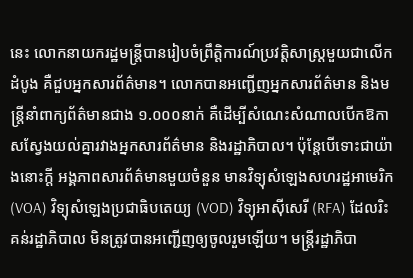នេះ លោកនាយករដ្ឋមន្ត្រីបានរៀបចំព្រឹត្តិការណ៍ប្រវត្តិសាស្ត្រមួយជាលើកដំបូង គឺជួបអ្នកសារព័ត៌មាន។ លោកបានអញ្ជើញអ្នកសារព័ត៌មាន និងមន្ត្រីនាំពាក្យព័ត៌មានជាង ១.០០០នាក់ គឺដើម្បីសំណេះសំណាលបើកឱកាសស្វែងយល់គ្នារវាងអ្នកសារព័ត៌មាន និងរដ្ឋាភិបាល។ ប៉ុន្តែបើទោះជាយ៉ាងនោះក្តី អង្គភាពសារព័ត៌មានមួយចំនួន មានវិទ្យុសំឡេងសហរដ្ឋអាមេរិក (VOA) វិទ្យុសំឡេងប្រជាធិបតេយ្យ (VOD) វិទ្យុអាស៊ីសេរី (RFA) ដែលរិះគន់រដ្ឋាភិបាល មិនត្រូវបានអញ្ជើញឲ្យចូលរួមឡើយ។ មន្ត្រីរដ្ឋាភិបា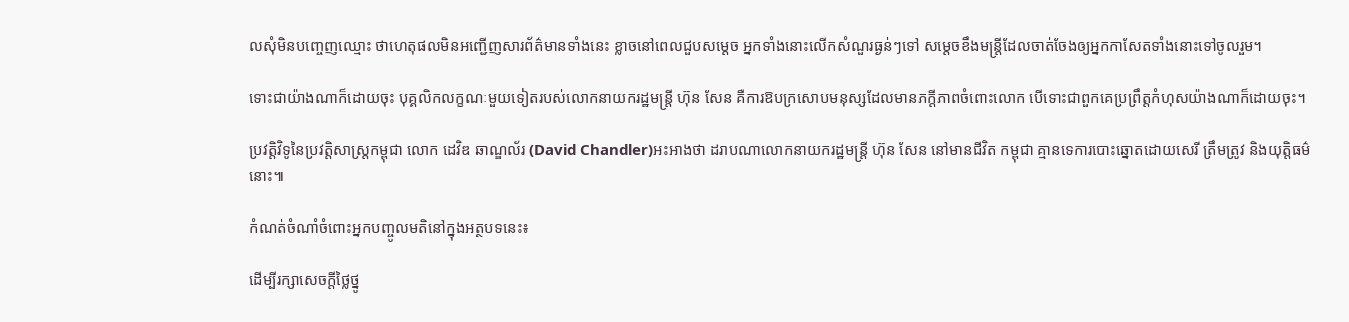លសុំមិនបញ្ចេញឈ្មោះ ថាហេតុផលមិនអញ្ជើញសារព័ត៌មានទាំងនេះ ខ្លាចនៅពេលជួបសម្ដេច អ្នកទាំងនោះលើកសំណួរធ្ងន់ៗទៅ សម្ដេចខឹងមន្ត្រីដែលចាត់ចែងឲ្យអ្នកកាសែតទាំងនោះទៅចូលរួម។

ទោះជាយ៉ាងណាក៏ដោយចុះ បុគ្គលិកលក្ខណៈមួយទៀតរបស់លោកនាយករដ្ឋមន្ត្រី ហ៊ុន សែន គឺការឱបក្រសោបមនុស្សដែលមានភក្តីភាពចំពោះលោក បើទោះជាពួកគេប្រព្រឹត្តកំហុសយ៉ាងណាក៏ដោយចុះ។

ប្រវត្តិវិទូនៃប្រវត្តិសាស្ត្រកម្ពុជា លោក ដេវិឌ ឆាណ្ឌល័រ (David Chandler)អះអាងថា ដរាបណាលោកនាយករដ្ឋមន្ត្រី ហ៊ុន សែន នៅមានជីវិត កម្ពុជា គ្មានទេការបោះឆ្នោតដោយសេរី ត្រឹមត្រូវ និងយុត្តិធម៌នោះ៕

កំណត់ចំណាំចំពោះអ្នកបញ្ចូលមតិនៅក្នុងអត្ថបទនេះ៖

ដើម្បីរក្សាសេចក្ដីថ្លៃថ្នូ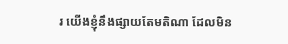រ យើងខ្ញុំនឹងផ្សាយតែមតិណា ដែលមិន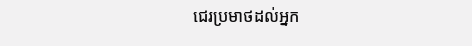ជេរប្រមាថដល់អ្នក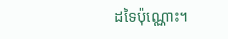ដទៃប៉ុណ្ណោះ។